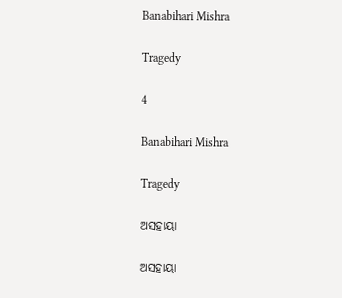Banabihari Mishra

Tragedy

4

Banabihari Mishra

Tragedy

ଅସହାୟା

ଅସହାୟା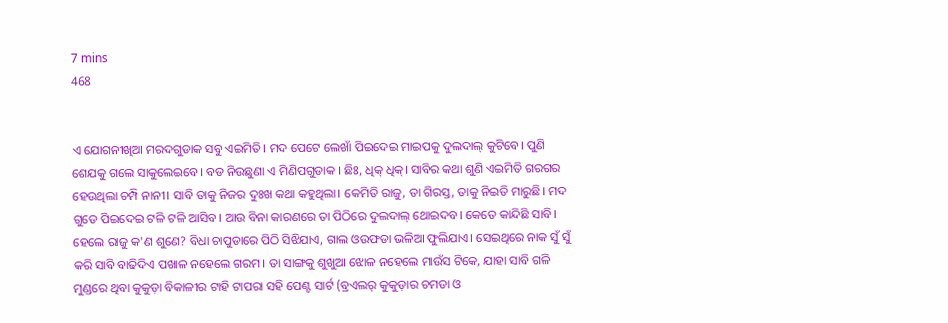7 mins
468


ଏ ଯୋଗନୀଖିଆ ମରଦଗୁଡାକ ସବୁ ଏଇମିତି। ମଦ ପେଟେ ଲେଖାଁ ପିଇଦେଇ ମାଇପକୁ ଦୁଲଦାଲ୍ କୁଟିବେ। ପୁଣି ଶେଯକୁ ଗଲେ ସାକୁଲେଇବେ। ବଡ ନିଉଛୁଣା ଏ ମିଣିପଗୁଡାକ । ଛିଃ, ଧିକ୍ ଧିକ୍। ସାବିର କଥା ଶୁଣି ଏଇମିତି ଗରଗର ହେଉଥିଲା ଚମ୍ପି ନାନୀ। ସାବି ତାକୁ ନିଜର ଦୁଃଖ କଥା କହୁଥିଲା। କେମିତି ରାଜୁ, ତା ଗିରସ୍ତ, ତାକୁ ନିଇତି ମାରୁଛି। ମଦ ଗୁଡେ ପିଇଦେଇ ଟଳି ଟଳି ଆସିବ। ଆଉ ବିନା କାରଣରେ ତା ପିଠିରେ ଦୁଲଦାଲ୍ ଥୋଇଦବ। କେତେ କାନ୍ଦିଛି ସାବି। ହେଲେ ରାଜୁ କ'ଣ ଶୁଣେ? ବିଧା ଚାପୁଡାରେ ପିଠି ସିଝିଯାଏ, ଗାଲ ଓଉଫଡା ଭଳିଆ ଫୁଲିଯାଏ। ସେଇଥିରେ ନାକ ସୁଁ ସୁଁ କରି ସାବି ବାଢିଦିଏ ପଖାଳ ନହେଲେ ଗରମ। ତା ସାଙ୍ଗକୁ ଶୁଖୁଆ ଝୋଳ ନହେଲେ ମାଉଁସ ଟିକେ, ଯାହା ସାବି ଗଳି ମୁଣ୍ଡରେ ଥିବା କୁକୁଡ଼ା ବିକାଳୀର ଟାହି ଟାପରା ସହି ପେଣ୍ଟ ସାର୍ଟ (ବ୍ରଏଲର୍ କୁକୁଡ଼ାର ଚମଡା ଓ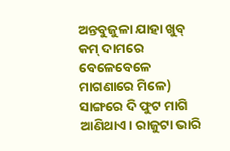ଅନ୍ତବୁଜୁଳା ଯାହା ଖୁବ୍ କମ୍ ଦାମରେ ବେଳେବେଳେ ମାଗଣାରେ ମିଳେ) ସାଙ୍ଗରେ ଦି ଫୁଟ ମାଗି ଆଣିଥାଏ। ରାଜୁଟା ଭାରି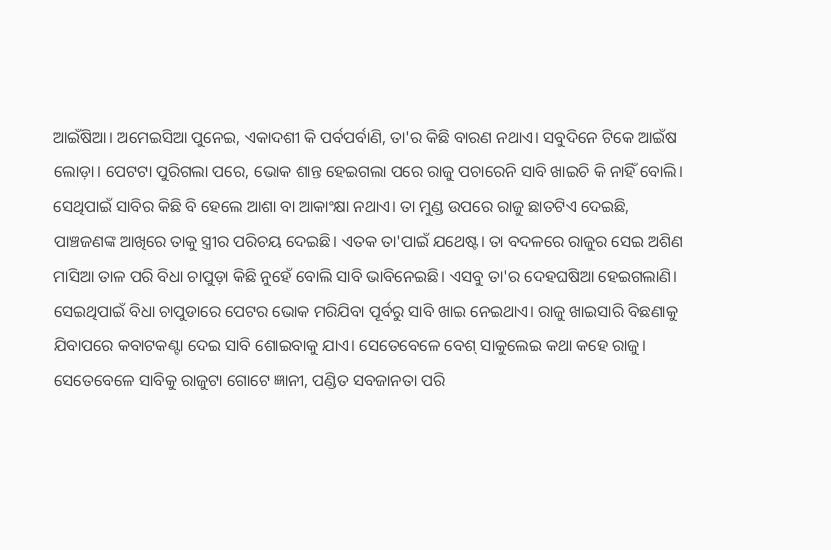ଆଇଁଷିଆ। ଅମେଇସିଆ ପୁନେଇ, ଏକାଦଶୀ କି ପର୍ବପର୍ବାଣି, ତା'ର କିଛି ବାରଣ ନଥାଏ। ସବୁଦିନେ ଟିକେ ଆଇଁଷ ଲୋଡ଼ା। ପେଟଟା ପୁରିଗଲା ପରେ, ଭୋକ ଶାନ୍ତ ହେଇଗଲା ପରେ ରାଜୁ ପଚାରେନି ସାବି ଖାଇଚି କି ନାହିଁ ବୋଲି। ସେଥିପାଇଁ ସାବିର କିଛି ବି ହେଲେ ଆଶା ବା ଆକାଂକ୍ଷା ନଥାଏ। ତା ମୁଣ୍ଡ ଉପରେ ରାଜୁ ଛାତଟିଏ ଦେଇଛି, ପାଞ୍ଚଜଣଙ୍କ ଆଖିରେ ତାକୁ ସ୍ତ୍ରୀର ପରିଚୟ ଦେଇଛି। ଏତକ ତା'ପାଇଁ ଯଥେଷ୍ଟ। ତା ବଦଳରେ ରାଜୁର ସେଇ ଅଶିଣ ମାସିଆ ତାଳ ପରି ବିଧା ଚାପୁଡ଼ା କିଛି ନୁହେଁ ବୋଲି ସାବି ଭାବିନେଇଛି। ଏସବୁ ତା'ର ଦେହଘଷିଆ ହେଇଗଲାଣି। ସେଇଥିପାଇଁ ବିଧା ଚାପୁଡାରେ ପେଟର ଭୋକ ମରିଯିବା ପୂର୍ବରୁ ସାବି ଖାଇ ନେଇଥାଏ। ରାଜୁ ଖାଇସାରି ବିଛଣାକୁ ଯିବାପରେ କବାଟକଣ୍ଟା ଦେଇ ସାବି ଶୋଇବାକୁ ଯାଏ। ସେତେବେଳେ ବେଶ୍ ସାକୁଲେଇ କଥା କହେ ରାଜୁ। ସେତେବେଳେ ସାବିକୁ ରାଜୁଟା ଗୋଟେ ଜ୍ଞାନୀ, ପଣ୍ଡିତ ସବଜାନତା ପରି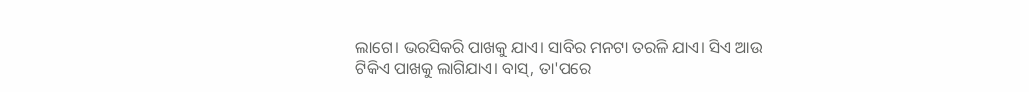ଲାଗେ। ଭରସିକରି ପାଖକୁ ଯାଏ। ସାବିର ମନଟା ତରଳି ଯାଏ। ସିଏ ଆଉ ଟିକିଏ ପାଖକୁ ଲାଗିଯାଏ। ବାସ୍, ତା'ପରେ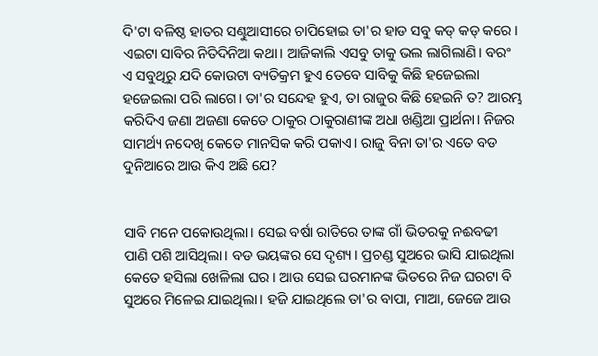ଦି'ଟା ବଳିଷ୍ଠ ହାତର ସଣ୍ଢୁଆସୀରେ ଚାପିହୋଇ ତା'ର ହାଡ ସବୁ କଡ୍ କଡ୍ କରେ। ଏଇଟା ସାବିର ନିତିଦିନିଆ କଥା। ଆଜିକାଲି ଏସବୁ ତାକୁ ଭଲ ଲାଗିଲାଣି। ବରଂ ଏ ସବୁଥିରୁ ଯଦି କୋଉଟା ବ୍ୟତିକ୍ରମ ହୁଏ ତେବେ ସାବିକୁ କିଛି ହଜେଇଲା ହଜେଇଲା ପରି ଲାଗେ। ତା'ର ସନ୍ଦେହ ହୁଏ, ତା ରାଜୁର କିଛି ହେଇନି ତ? ଆରମ୍ଭ କରିଦିଏ ଜଣା ଅଜଣା କେତେ ଠାକୁର ଠାକୁରାଣୀଙ୍କ ଅଧା ଖଣ୍ଡିଆ ପ୍ରାର୍ଥନା। ନିଜର ସାମର୍ଥ୍ୟ ନଦେଖି କେତେ ମାନସିକ କରି ପକାଏ। ରାଜୁ ବିନା ତା'ର ଏତେ ବଡ ଦୁନିଆରେ ଆଉ କିଏ ଅଛି ଯେ?


ସାବି ମନେ ପକୋଉଥିଲା। ସେଇ ବର୍ଷା ରାତିରେ ତାଙ୍କ ଗାଁ ଭିତରକୁ ନଈବଢୀ ପାଣି ପଶି ଆସିଥିଲା। ବଡ ଭୟଙ୍କର ସେ ଦୃଶ୍ୟ। ପ୍ରଚଣ୍ଡ ସୁଅରେ ଭାସି ଯାଇଥିଲା କେତେ ହସିଲା ଖେଳିଲା ଘର। ଆଉ ସେଇ ଘରମାନଙ୍କ ଭିତରେ ନିଜ ଘରଟା ବି ସୁଅରେ ମିଳେଇ ଯାଇଥିଲା। ହଜି ଯାଇଥିଲେ ତା'ର ବାପା, ମାଆ, ଜେଜେ ଆଉ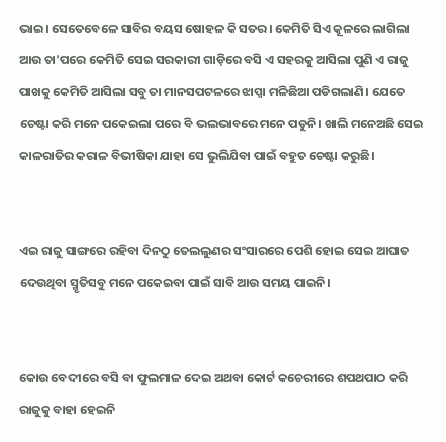ଭାଇ। ସେତେବେଳେ ସାବିର ବୟସ ଷୋହଳ କି ସତର। କେମିତି ସିଏ କୂଳରେ ଲାଗିଲା ଆଉ ତା'ପରେ କେମିତି ସେଇ ସରକାରୀ ଗାଡ଼ିରେ ବସି ଏ ସହରକୁ ଆସିଲା ପୁଣି ଏ ରାଜୁ ପାଖକୁ କେମିତି ଆସିଲା ସବୁ ତା ମାନସପଟଳରେ ଝାପ୍ସା ମଳିଛିଆ ପଡିଗଲାଣି। ଯେତେ ଚେଷ୍ଟା କରି ମନେ ପକେଇଲା ପରେ ବି ଭଲଭାବରେ ମନେ ପଡୁନି। ଖାଲି ମନେଅଛି ସେଇ କାଳରାତିର କରାଳ ବିଭୀଷିକା ଯାହା ସେ ଭୁଲିଯିବା ପାଇଁ ବହୁତ ଚେଷ୍ଟା କରୁଛି।


ଏଇ ରାଜୁ ସାଙ୍ଗରେ ରହିବା ଦିନଠୁ ତେଲଲୁଣର ସଂସାରରେ ପେଶି ହୋଇ ସେଇ ଆଘାତ ଦେଉଥିବା ସ୍ମୃତିସବୁ ମନେ ପକେଇବା ପାଇଁ ସାବି ଆଉ ସମୟ ପାଇନି।


କୋଉ ବେଦୀରେ ବସି ବା ଫୁଲମାଳ ଦେଇ ଅଥବା କୋର୍ଟ କଚେରୀରେ ଶପଥପାଠ କରି ରାଜୁକୁ ବାହା ହେଇନି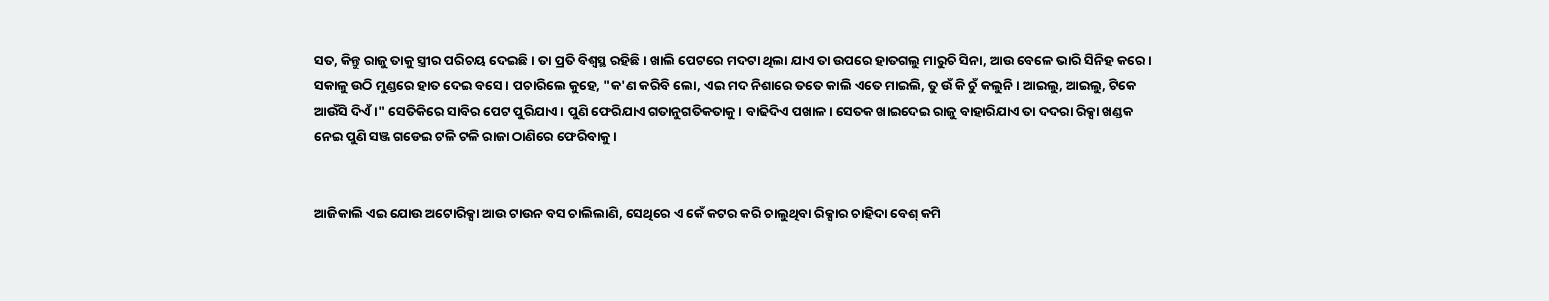ସତ, କିନ୍ତୁ ରାଜୁ ତାକୁ ସ୍ତ୍ରୀର ପରିଚୟ ଦେଇଛି। ତା ପ୍ରତି ବିଶ୍ବସ୍ଥ ରହିଛି। ଖାଲି ପେଟରେ ମଦଟା ଥିଲା ଯାଏ ତା ଉପରେ ହାତଗଲୁ ମାରୁଚି ସିନା, ଆଉ ବେଳେ ଭାରି ସିନିହ କରେ। ସକାଳୁ ଉଠି ମୁଣ୍ଡରେ ହାତ ଦେଇ ବସେ। ପଚାରିଲେ କୁହେ, "କ'ଣ କରିବି ଲୋ, ଏଇ ମଦ ନିଶାରେ ତତେ କାଲି ଏତେ ମାଇଲି, ତୁ ଉଁ କି ଚୁଁ କଲୁନି। ଆଇଲୁ, ଆଇଲୁ, ଟିକେ ଆଉଁସି ଦିଏଁ।" ସେତିକିରେ ସାବିର ପେଟ ପୁରିଯାଏ। ପୁଣି ଫେରିଯାଏ ଗତାନୁଗତିକତାକୁ। ବାଢିଦିଏ ପଖାଳ। ସେତକ ଖାଇଦେଇ ରାଜୁ ବାହାରିଯାଏ ତା ଦଦରା ରିକ୍ସା ଖଣ୍ଡକ ନେଇ ପୁଣି ସଞ୍ଜ ଗଡେଇ ଟଳି ଟଳି ରାଜା ଠାଣିରେ ଫେରିବାକୁ।


ଆଜିକାଲି ଏଇ ଯୋଉ ଅଟୋରିକ୍ସା ଆଉ ଟାଉନ ବସ ଚାଲିଲାଣି, ସେଥିରେ ଏ କେଁ କଟର କରି ଚାଲୁଥିବା ରିକ୍ସାର ଚାହିଦା ବେଶ୍ କମି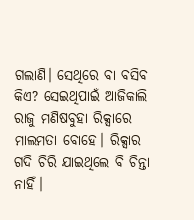ଗଲାଣି। ସେଥିରେ ବା ବସିବ କିଏ? ସେଇଥିପାଇଁ ଆଜିକାଲି ରାଜୁ ମଣିଷବୁହା ରିକ୍ସାରେ ମାଲମତା ବୋହେ। ରିକ୍ସାର ଗଦି ଚିରି ଯାଇଥିଲେ ବି ଚିନ୍ତା ନାହିଁ।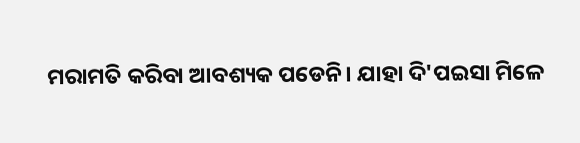ମରାମତି କରିବା ଆବଶ୍ୟକ ପଡେନି। ଯାହା ଦି'ପଇସା ମିଳେ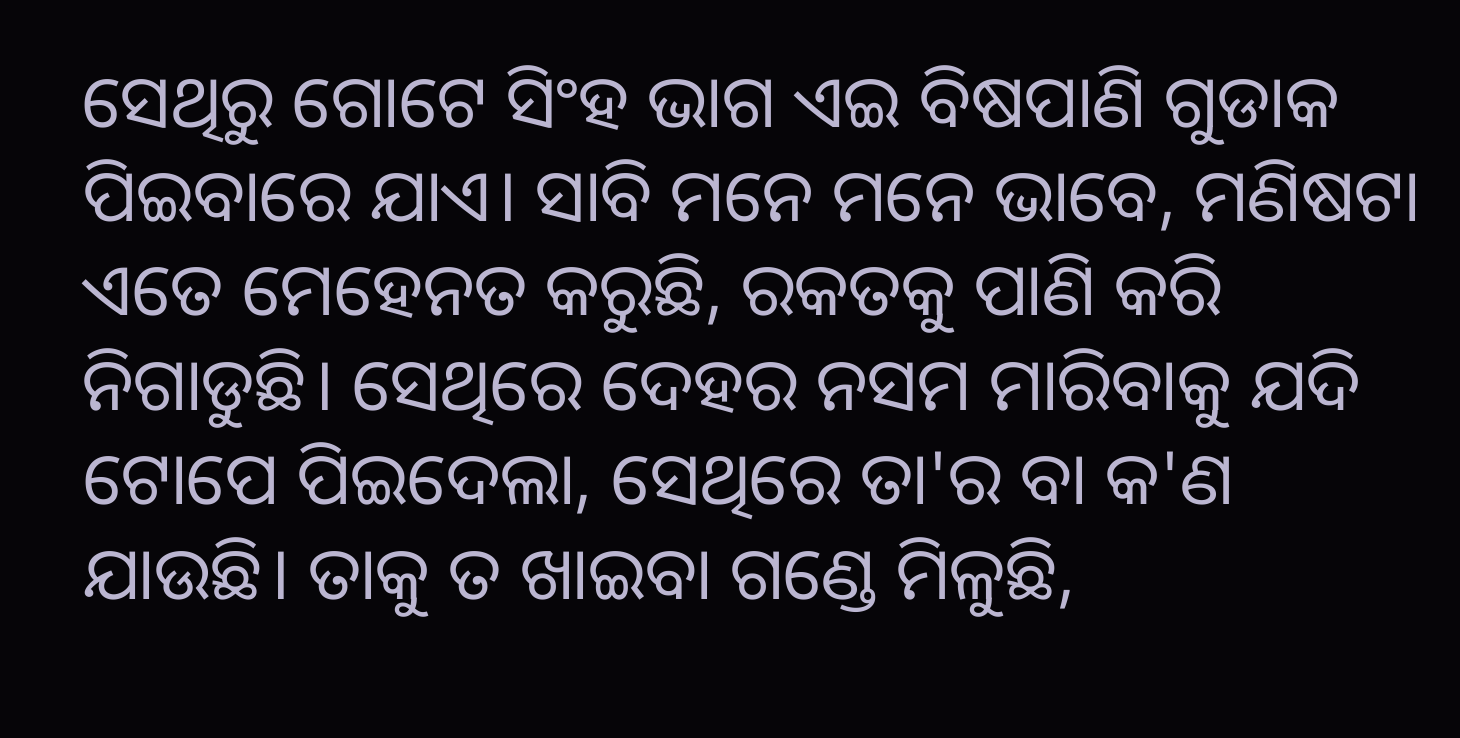ସେଥିରୁ ଗୋଟେ ସିଂହ ଭାଗ ଏଇ ବିଷପାଣି ଗୁଡାକ ପିଇବାରେ ଯାଏ। ସାବି ମନେ ମନେ ଭାବେ, ମଣିଷଟା ଏତେ ମେହେନତ କରୁଛି, ରକତକୁ ପାଣି କରି ନିଗାଡୁଛି। ସେଥିରେ ଦେହର ନସମ ମାରିବାକୁ ଯଦି ଟୋପେ ପିଇଦେଲା, ସେଥିରେ ତା'ର ବା କ'ଣ ଯାଉଛି। ତାକୁ ତ ଖାଇବା ଗଣ୍ଡେ ମିଳୁଛି,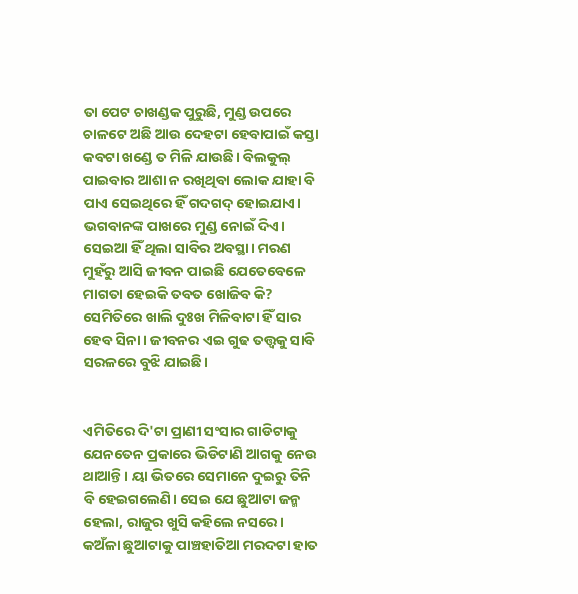ତା ପେଟ ଚାଖଣ୍ଡକ ପୁରୁଛି, ମୁଣ୍ଡ ଉପରେ ଚାଳଟେ ଅଛି ଆଉ ଦେହଟା ହେବାପାଇଁ କସ୍ତା କବଟା ଖଣ୍ଡେ ତ ମିଳି ଯାଉଛି। ବିଲକୁଲ୍ ପାଇବାର ଆଶା ନ ରଖିଥିବା ଲୋକ ଯାହା ବି ପାଏ ସେଇଥିରେ ହିଁ ଗଦଗଦ୍ ହୋଇଯାଏ। ଭଗବାନଙ୍କ ପାଖରେ ମୁଣ୍ଡ ନୋଇଁ ଦିଏ। ସେଇଆ ହିଁ ଥିଲା ସାବିର ଅବସ୍ଥା। ମରଣ ମୁହଁରୁ ଆସି ଜୀବନ ପାଇଛି ଯେତେବେଳେ ମାଗତା ହେଇକି ତବତ ଖୋଜିବ କି? ସେମିତିରେ ଖାଲି ଦୁଃଖ ମିଳିବାଟା ହିଁ ସାର ହେବ ସିନା। ଜୀବନର ଏଇ ଗୁଢ ତତ୍ତ୍ବକୁ ସାବି ସରଳରେ ବୁଝି ଯାଇଛି।


ଏମିତିରେ ଦି'ଟା ପ୍ରାଣୀ ସଂସାର ଗାଡିଟାକୁ ଯେନତେନ ପ୍ରକାରେ ଭିଡିଟାଣି ଆଗକୁ ନେଉ ଥାଆନ୍ତି। ୟା ଭିତରେ ସେମାନେ ଦୁଇରୁ ତିନି ବି ହେଇଗଲେଣି। ସେଇ ଯେ ଛୁଆଟା ଜନ୍ମ ହେଲା, ରାଜୁର ଖୁସି କହିଲେ ନସରେ। କଅଁଳା ଛୁଆଟାକୁ ପାଞ୍ଚହାତିଆ ମରଦଟା ହାତ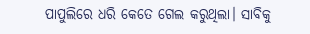ପାପୁଲିରେ ଧରି କେତେ ଗେଲ କରୁଥିଲା। ସାବିକୁ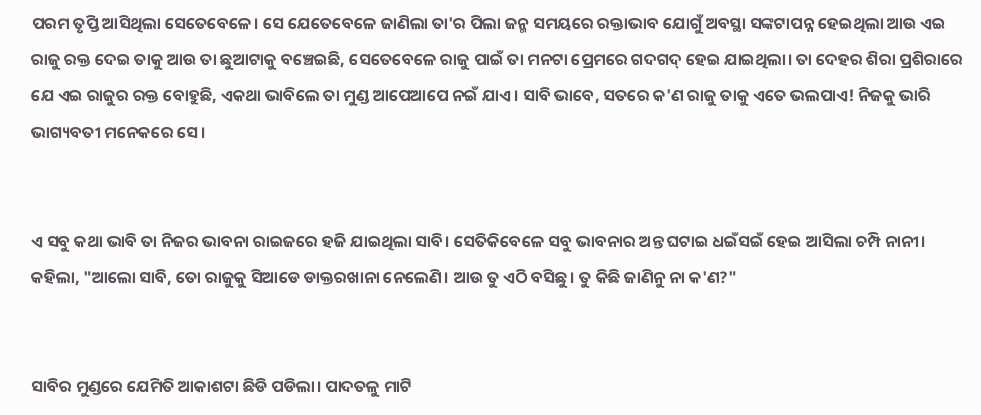ପରମ ତୃପ୍ତି ଆସିଥିଲା ସେତେବେଳେ। ସେ ଯେତେବେଳେ ଜାଣିଲା ତା'ର ପିଲା ଜନ୍ମ ସମୟରେ ରକ୍ତାଭାବ ଯୋଗୁଁ ଅବସ୍ଥା ସଙ୍କଟାପନ୍ନ ହେଇଥିଲା ଆଉ ଏଇ ରାଜୁ ରକ୍ତ ଦେଇ ତାକୁ ଆଉ ତା ଛୁଆଟାକୁ ବଞ୍ଚେଇଛି, ସେତେବେଳେ ରାଜୁ ପାଇଁ ତା ମନଟା ପ୍ରେମରେ ଗଦଗଦ୍ ହେଇ ଯାଇଥିଲା। ତା ଦେହର ଶିରା ପ୍ରଶିରାରେ ଯେ ଏଇ ରାଜୁର ରକ୍ତ ବୋହୁଛି, ଏକଥା ଭାବିଲେ ତା ମୁଣ୍ଡ ଆପେଆପେ ନଇଁ ଯାଏ। ସାବି ଭାବେ, ସତରେ କ'ଣ ରାଜୁ ତାକୁ ଏତେ ଭଲପାଏ! ନିଜକୁ ଭାରି ଭାଗ୍ୟବତୀ ମନେକରେ ସେ।


ଏ ସବୁ କଥା ଭାବି ତା ନିଜର ଭାବନା ରାଇଜରେ ହଜି ଯାଇଥିଲା ସାବି। ସେତିକିବେଳେ ସବୁ ଭାବନାର ଅନ୍ତ ଘଟାଇ ଧଇଁସଇଁ ହେଇ ଆସିଲା ଚମ୍ପି ନାନୀ। କହିଲା, "ଆଲୋ ସାବି, ତୋ ରାଜୁକୁ ସିଆଡେ ଡାକ୍ତରଖାନା ନେଲେଣି। ଆଉ ତୁ ଏଠି ବସିଛୁ। ତୁ କିଛି ଜାଣିନୁ ନା କ'ଣ?"


ସାବିର ମୁଣ୍ଡରେ ଯେମିତି ଆକାଶଟା ଛିଡି ପଡିଲା। ପାଦତଳୁ ମାଟି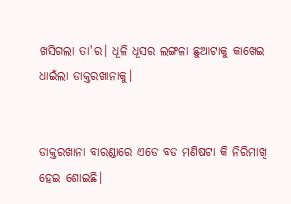ଖସିଗଲା ତା'ର। ଧୂଳି ଧୂସର ଲଙ୍ଗଳା ଛୁଆଟାକୁ କାଖେଇ ଧାଇଁଲା ଡାକ୍ତରଖାନାକୁ।


ଡାକ୍ତରଖାନା ବାରଣ୍ଡାରେ ଏଡେ ବଡ ମଣିଷଟା କି ନିରିମାଖି ହେଇ ଶୋଇଛି।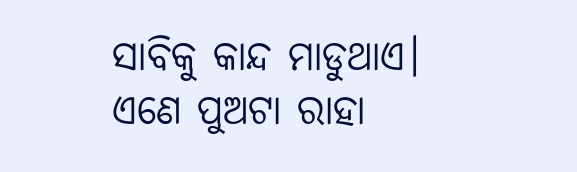ସାବିକୁ କାନ୍ଦ ମାଡୁଥାଏ। ଏଣେ ପୁଅଟା ରାହା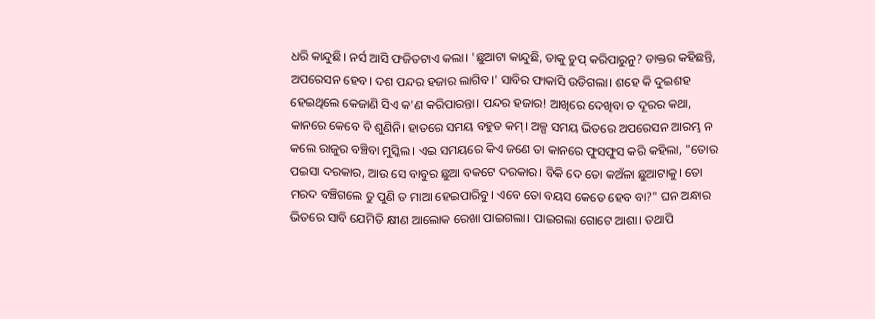ଧରି କାନ୍ଦୁଛି। ନର୍ସ ଆସି ଫଜିତଟାଏ କଲା। 'ଛୁଆଟା କାନ୍ଦୁଛି, ତାକୁ ଚୁପ୍ କରିପାରୁନୁ? ଡାକ୍ତର କହିଛନ୍ତି, ଅପରେସନ ହେବ। ଦଶ ପନ୍ଦର ହଜାର ଲାଗିବ।' ସାବିର ଫାକାସି ଉଡିଗଲା। ଶହେ କି ଦୁଇଶହ ହେଇଥିଲେ କେଜାଣି ସିଏ କ'ଣ କରିପାରନ୍ତା। ପନ୍ଦର ହଜାର! ଆଖିରେ ଦେଖିବା ତ ଦୂରର କଥା, କାନରେ କେବେ ବି ଶୁଣିନି। ହାତରେ ସମୟ ବହୁତ କମ୍। ଅଳ୍ପ ସମୟ ଭିତରେ ଅପରେସନ ଆରମ୍ଭ ନ କଲେ ରାଜୁର ବଞ୍ଚିବା ମୁସ୍କିଲ। ଏଇ ସମୟରେ କିଏ ଜଣେ ତା କାନରେ ଫୁସଫୁସ କରି କହିଲା, "ତୋର ପଇସା ଦରକାର, ଆଉ ସେ ବାବୁର ଛୁଆ ବକଟେ ଦରକାର। ବିକି ଦେ ତୋ କଅଁଳା ଛୁଆଟାକୁ। ତୋ ମରଦ ବଞ୍ଚିଗଲେ ତୁ ପୁଣି ତ ମାଆ ହେଇପାରିବୁ। ଏବେ ତୋ ବୟସ କେତେ ହେବ ବା?" ଘନ ଅନ୍ଧାର ଭିତରେ ସାବି ଯେମିତି କ୍ଷୀଣ ଆଲୋକ ରେଖା ପାଇଗଲା। ପାଇଗଲା ଗୋଟେ ଆଶା। ତଥାପି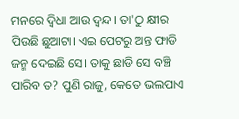ମନରେ ଦ୍ବିଧା ଆଉ ଦ୍ବନ୍ଦ। ତା'ଠୁ କ୍ଷୀର ପିଉଛି ଛୁଆଟା। ଏଇ ପେଟରୁ ଅନ୍ତ ଫାଡି ଜନ୍ମ ଦେଇଛି ସେ। ତାକୁ ଛାଡି ସେ ବଞ୍ଚି ପାରିବ ତ? ପୁଣି ରାଜୁ, କେତେ ଭଲପାଏ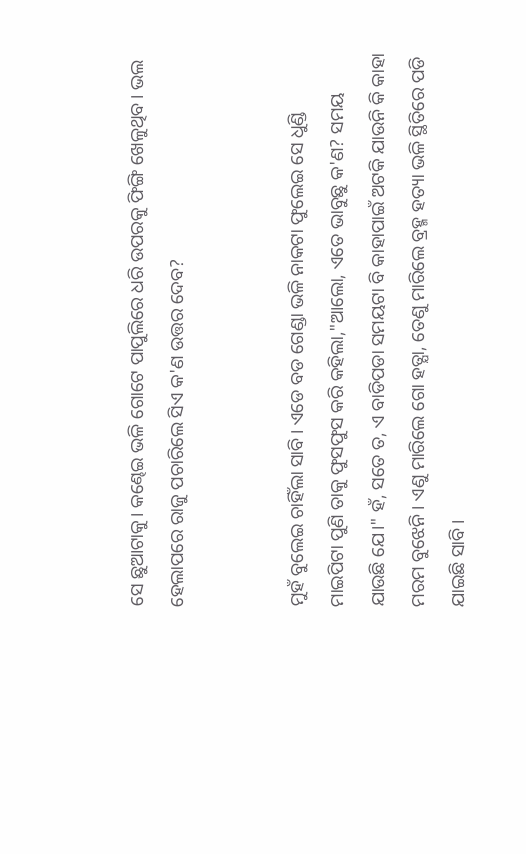ସେ ଛୁଆଟାକୁ। କଣ୍ଢେଇ ଭଳି ଗୋଟେ ପାପୁଲିରେ ଧରି ଉପରକୁ ଫିଙ୍ଗି ଖେଳୁଥିବ। ଭଲ ହେଲାପରେ ରାଜୁ ପଚାରିଲେ ସିଏ କ'ଣ ଉତ୍ତର ଦେବ?


ମୁହଁ ବୁଲେଇ ଚାହିଁଲା ସାବି। ଏଡେ ବଡ ଗେଣ୍ଡା ଭଳି ନାକଟା ଫୁଲେଇ ସେ ଧୁଣ୍ଡି ମାଇପିଟା ପୁଣି ତାକୁ ଫୁସଫୁସ କରି କହିଲା,"ଆଲୋ, ଏତେ ଭାବୁଛୁ କ'ଣ? ସମୟ ଯାଉଛି ଯେ।" ହଁ, ସତେ ତ, ଏ ବାଡିପଡା ସମୟଟା ବି କାହାପାଇଁ ଅଟକି ଯାଉନି କି କାହା ମରମ ବୁଝେନି। ଏଣୁ ମାରିଲେ ଗୋ ହତ୍ଯା, ତେଣୁ ମାରିଲେ ବ୍ରହ୍ମ ହତ୍ୟା ଭଳି ସ୍ଥିତିରେ ପଡି ଯାଇଛି ସାବି।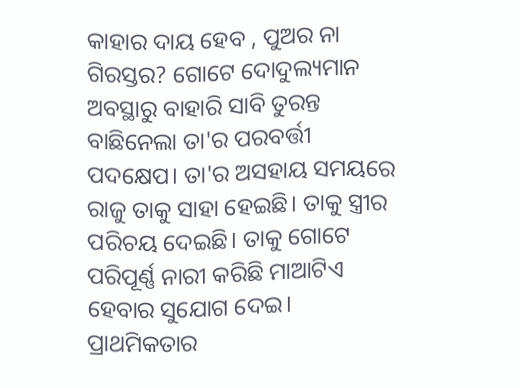କାହାର ଦାୟ ହେବ , ପୁଅର ନା ଗିରସ୍ତର? ଗୋଟେ ଦୋଦୁଲ୍ୟମାନ ଅବସ୍ଥାରୁ ବାହାରି ସାବି ତୁରନ୍ତ ବାଛିନେଲା ତା'ର ପରବର୍ତ୍ତୀ ପଦକ୍ଷେପ। ତା'ର ଅସହାୟ ସମୟରେ ରାଜୁ ତାକୁ ସାହା ହେଇଛି। ତାକୁ ସ୍ତ୍ରୀର ପରିଚୟ ଦେଇଛି। ତାକୁ ଗୋଟେ ପରିପୂର୍ଣ୍ଣ ନାରୀ କରିଛି ମାଆଟିଏ ହେବାର ସୁଯୋଗ ଦେଇ। ପ୍ରାଥମିକତାର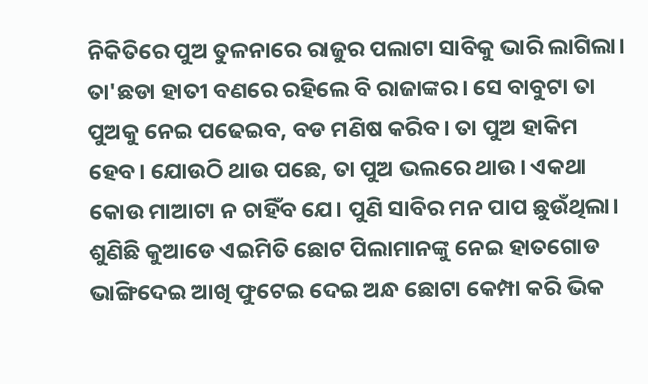ନିକିତିରେ ପୁଅ ତୁଳନାରେ ରାଜୁର ପଲାଟା ସାବିକୁ ଭାରି ଲାଗିଲା। ତା'ଛଡା ହାତୀ ବଣରେ ରହିଲେ ବି ରାଜାଙ୍କର। ସେ ବାବୁଟା ତା ପୁଅକୁ ନେଇ ପଢେଇବ, ବଡ ମଣିଷ କରିବ। ତା ପୁଅ ହାକିମ ହେବ। ଯୋଉଠି ଥାଉ ପଛେ, ତା ପୁଅ ଭଲରେ ଥାଉ। ଏକଥା କୋଉ ମାଆଟା ନ ଚାହିଁବ ଯେ। ପୁଣି ସାବିର ମନ ପାପ ଛୁଉଁଥିଲା। ଶୁଣିଛି କୁଆଡେ ଏଇମିତି ଛୋଟ ପିଲାମାନଙ୍କୁ ନେଇ ହାତଗୋଡ ଭାଙ୍ଗିଦେଇ ଆଖି ଫୁଟେଇ ଦେଇ ଅନ୍ଧ ଛୋଟା କେମ୍ପା କରି ଭିକ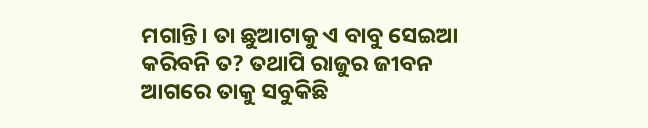ମଗାନ୍ତି। ତା ଛୁଆଟାକୁ ଏ ବାବୁ ସେଇଆ କରିବନି ତ? ତଥାପି ରାଜୁର ଜୀବନ ଆଗରେ ତାକୁ ସବୁକିଛି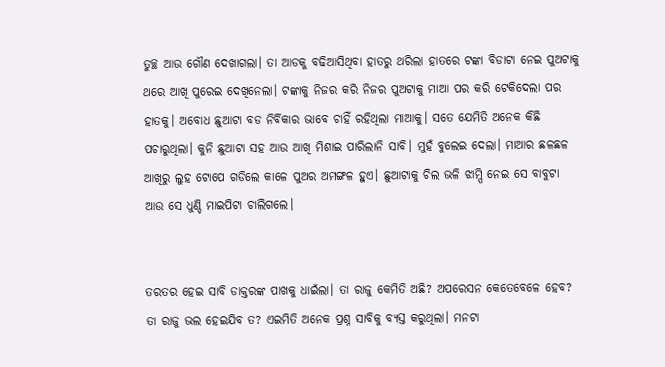ତୁଚ୍ଛ ଆଉ ଗୌଣ ଦେଖାଗଲା। ତା ଆଡକୁ ବଢିଆସିଥିବା ହାତରୁ ଥରିଲା ହାତରେ ଟଙ୍କା ବିଡାଟା ନେଇ ପୁଅଟାକୁ ଥରେ ଆଖି ପୁରେଇ ଦେଖିନେଲା। ଟଙ୍କାକୁ ନିଜର କରି ନିଜର ପୁଅଟାକୁ ମାଆ ପର କରି ଟେକିଦେଲା ପର ହାତକୁ। ଅବୋଧ ଛୁଆଟା ବଡ ନିର୍ବିକାର ଭାବେ ଚାହିଁ ରହିଥିଲା ମାଆକୁ। ସତେ ଯେମିତି ଅନେକ କିଛି ପଚାରୁଥିଲା। କୁନି ଛୁଆଟା ସହ ଆଉ ଆଖି ମିଶାଇ ପାରିଲାନି ସାବି। ମୁହଁ ବୁଲେଇ ଦେଲା। ମାଆର ଛଳଛଳ ଆଖିରୁ ଲୁହ ଟୋପେ ଗଡିଲେ କାଳେ ପୁଅର ଅମଙ୍ଗଳ ହୁଏ। ଛୁଆଟାକୁ ଚିଲ ଭଳି ଝାମ୍ପି ନେଇ ସେ ବାବୁଟା ଆଉ ସେ ଧୁଣ୍ଡି ମାଇପିଟା ଚାଲିଗଲେ।


ତରତର ହେଇ ସାବି ଡାକ୍ତରଙ୍କ ପାଖକୁ ଧାଇଁଲା। ତା ରାଜୁ କେମିତି ଅଛି? ଅପରେସନ କେତେବେଳେ ହେବ? ତା ରାଜୁ ଭଲ ହେଇଯିବ ତ? ଏଇମିତି ଅନେକ ପ୍ରଶ୍ନ ସାବିକୁ ବ୍ୟସ୍ତ କରୁଥିଲା। ମନଟା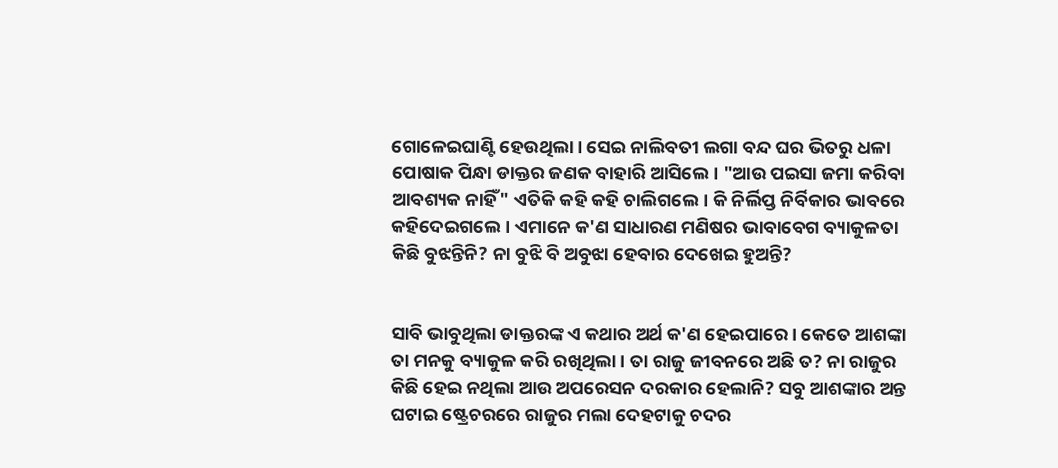ଗୋଳେଇଘାଣ୍ଟି ହେଉଥିଲା। ସେଇ ନାଲିବତୀ ଲଗା ବନ୍ଦ ଘର ଭିତରୁ ଧଳା ପୋଷାକ ପିନ୍ଧା ଡାକ୍ତର ଜଣକ ବାହାରି ଆସିଲେ। "ଆଉ ପଇସା ଜମା କରିବା ଆବଶ୍ୟକ ନାହିଁ" ଏତିକି କହି କହି ଚାଲିଗଲେ। କି ନିର୍ଲିପ୍ତ ନିର୍ବିକାର ଭାବରେ କହିଦେଇଗଲେ। ଏମାନେ କ'ଣ ସାଧାରଣ ମଣିଷର ଭାବାବେଗ ବ୍ୟାକୁଳତା କିଛି ବୁଝନ୍ତିନି? ନା ବୁଝି ବି ଅବୁଝା ହେବାର ଦେଖେଇ ହୁଅନ୍ତି?


ସାବି ଭାବୁଥିଲା ଡାକ୍ତରଙ୍କ ଏ କଥାର ଅର୍ଥ କ'ଣ ହେଇପାରେ। କେତେ ଆଶଙ୍କା ତା ମନକୁ ବ୍ୟାକୁଳ କରି ରଖିଥିଲା। ତା ରାଜୁ ଜୀବନରେ ଅଛି ତ? ନା ରାଜୁର କିଛି ହେଇ ନଥିଲା ଆଉ ଅପରେସନ ଦରକାର ହେଲାନି? ସବୁ ଆଶଙ୍କାର ଅନ୍ତ ଘଟାଇ ଷ୍ଟ୍ରେଚରରେ ରାଜୁର ମଲା ଦେହଟାକୁ ଚଦର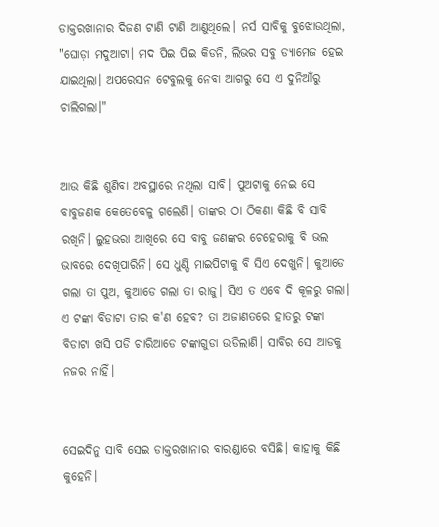ଡାକ୍ତରଖାନାର ଦିଜଣ ଟାଣି ଟାଣି ଆଣୁଥିଲେ। ନର୍ସ ସାବିକୁ ବୁଝୋଉଥିଲା, "ଘୋଡ଼ା ମଦୁଆଟା। ମଦ ପିଇ ପିଇ କିଡନି, ଲିଭର ସବୁ ଡ୍ୟାମେଜ ହେଇ ଯାଇଥିଲା। ଅପରେସନ ଟେବୁଲକୁ ନେବା ଆଗରୁ ସେ ଏ ଦୁନିଆଁରୁ ଚାଲିଗଲା।"


ଆଉ କିଛି ଶୁଣିବା ଅବସ୍ଥାରେ ନଥିଲା ସାବି। ପୁଅଟାକୁ ନେଇ ସେ ବାବୁଜଣକ କେତେବେଳୁ ଗଲେଣି। ତାଙ୍କର ଠା ଠିକଣା କିଛି ବି ସାବି ରଖିନି। ଲୁହଭରା ଆଖିରେ ସେ ବାବୁ ଜଣଙ୍କର ଚେହେରାକୁ ବି ଭଲ ଭାବରେ ଦେଖିପାରିନି। ସେ ଧୁଣ୍ଡି ମାଇପିଟାକୁ ବି ସିଏ ଦେଖୁନି। କୁଆଡେ ଗଲା ତା ପୁଅ, କୁଆଡେ ଗଲା ତା ରାଜୁ। ସିଏ ତ ଏବେ ଦି କୂଳରୁ ଗଲା। ଏ ଟଙ୍କା ବିଡାଟା ତାର କ'ଣ ହେବ? ତା ଅଜାଣତରେ ହାତରୁ ଟଙ୍କା ବିଡାଟା ଖସି ପଡି ଚାରିଆଡେ ଟଙ୍କାଗୁଡା ଉଡିଲାଣି। ସାବିର ସେ ଆଡକୁ ନଜର ନାହିଁ।


ସେଇଦିନୁ ସାବି ସେଇ ଡାକ୍ତରଖାନାର ବାରଣ୍ଡାରେ ବସିଛି। କାହାକୁ କିଛି କୁହେନି।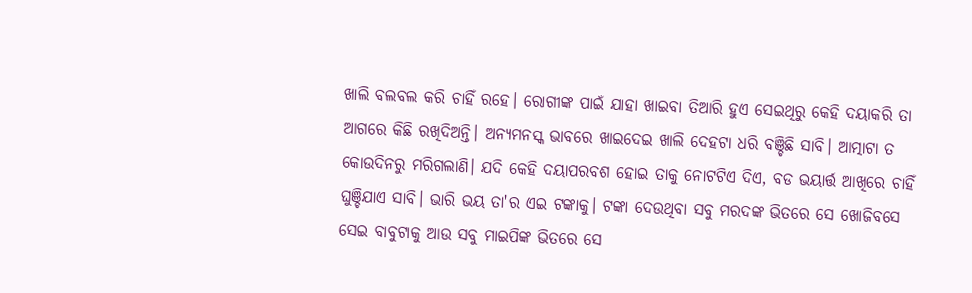ଖାଲି ବଲବଲ କରି ଚାହିଁ ରହେ। ରୋଗୀଙ୍କ ପାଇଁ ଯାହା ଖାଇବା ତିଆରି ହୁଏ ସେଇଥିରୁ କେହି ଦୟାକରି ତା ଆଗରେ କିଛି ରଖିଦିଅନ୍ତି। ଅନ୍ୟମନସ୍କ ଭାବରେ ଖାଇଦେଇ ଖାଲି ଦେହଟା ଧରି ବଞ୍ଚିଛି ସାବି। ଆତ୍ମାଟା ତ କୋଉଦିନରୁ ମରିଗଲାଣି। ଯଦି କେହି ଦୟାପରବଶ ହୋଇ ତାକୁ ନୋଟଟିଏ ଦିଏ, ବଡ ଭୟାର୍ତ୍ତ ଆଖିରେ ଚାହିଁ ଘୁଞ୍ଚିଯାଏ ସାବି। ଭାରି ଭୟ ତା'ର ଏଇ ଟଙ୍କାକୁ। ଟଙ୍କା ଦେଉଥିବା ସବୁ ମରଦଙ୍କ ଭିତରେ ସେ ଖୋଜିବସେ ସେଇ ବାବୁଟାକୁ ଆଉ ସବୁ ମାଇପିଙ୍କ ଭିତରେ ସେ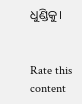ଧୁଣ୍ଡିକୁ।


Rate this content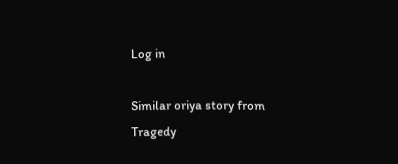Log in

Similar oriya story from Tragedy